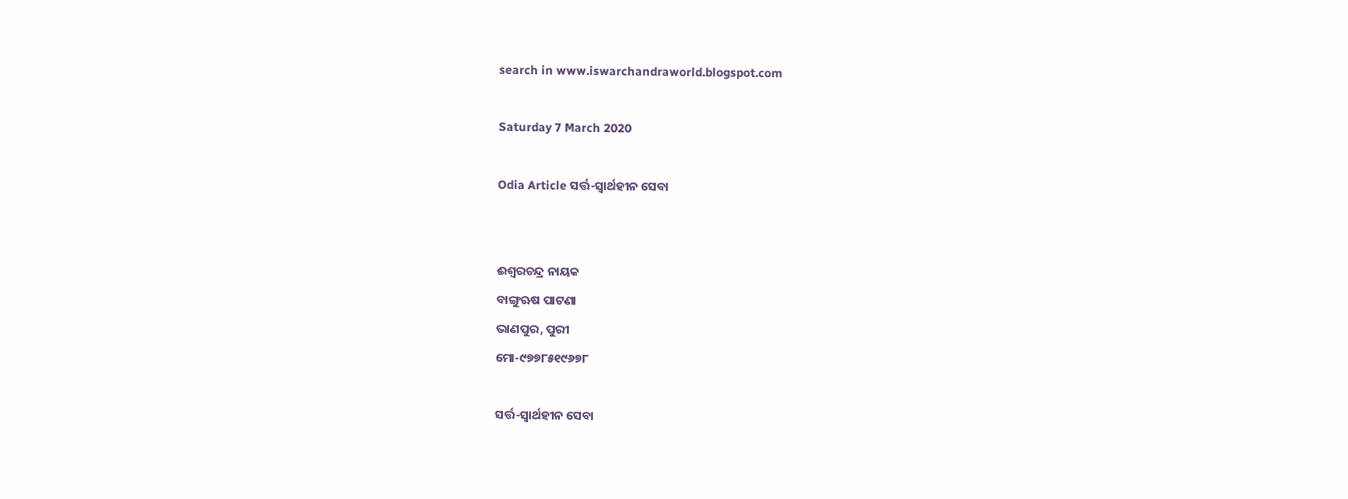search in www.iswarchandraworld.blogspot.com

Saturday 7 March 2020

Odia Article ସର୍ତ୍ତ-ସ୍ୱାର୍ଥହୀନ ସେବା


ଈଶ୍ୱରଚନ୍ଦ୍ର ନାୟକ
ବାଙ୍ଗୁଋଷ ପାଟଣା
ଭାଣପୁର, ପୁରୀ
ମୋ-୯୭୭୮୫୧୯୬୭୮

ସର୍ତ୍ତ-ସ୍ୱାର୍ଥହୀନ ସେବା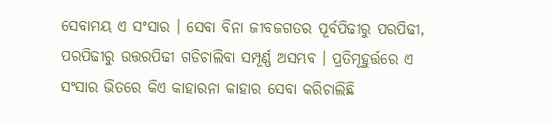ସେବାମୟ ଏ ସଂସାର । ସେବା ବିନା ଜୀବଜଗତର ପୂର୍ବପିଢୀରୁ ପରପିଢୀ, ପରପିଢୀରୁ ଉତ୍ତରପିଢୀ ଗଡିଚାଲିବା ସମ୍ପୂର୍ଣ୍ଣ ଅସମ୍ଭବ । ପ୍ରତିମୂହୁର୍ତ୍ତରେ ଏ ସଂସାର ଭିତରେ କିଏ କାହାରନା କାହାର ସେବା କରିଚାଲିଛି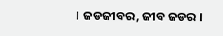। ଜଡଜୀବର, ଜୀବ ଜଡର ।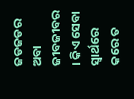ଜଡଜଡର ଅବା ଜୀବଜୀବର । କିଏ ସେବା ସ୍ୱାର୍ଥରେ କରେ ତ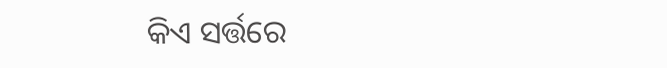କିଏ ସର୍ତ୍ତରେ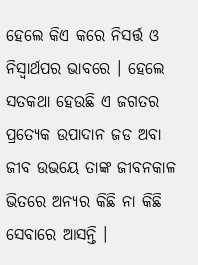ହେଲେ କିଏ କରେ ନିସର୍ତ୍ତ ଓ ନିସ୍ୱାର୍ଥପର ଭାବରେ । ହେଲେ  ସତକଥା ହେଉଛି ଏ ଜଗତର ପ୍ରତ୍ୟେକ ଉପାଦାନ ଜଡ ଅବା ଜୀବ ଉଭୟେ ତାଙ୍କ ଜୀବନକାଳ ଭିତରେ ଅନ୍ୟର କିଛି ନା କିଛି ସେବାରେ ଆସନ୍ତି ।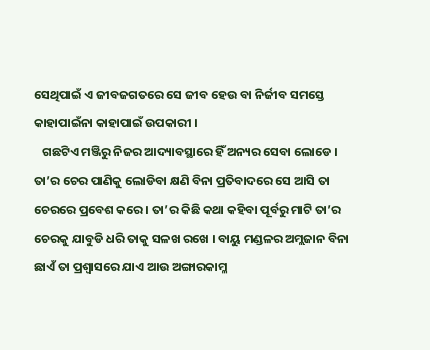ସେଥିପାଇଁ ଏ ଜୀବଜଗତରେ ସେ ଜୀବ ହେଉ ବା ନିର୍ଜୀବ ସମସ୍ତେ କାହାପାଇଁନା କାହାପାଇଁ ଉପକାରୀ ।
   ଗଛଟିଏ ମଞ୍ଜିରୁ ନିଜର ଆଦ୍ୟାବସ୍ଥାରେ ହିଁ ଅନ୍ୟର ସେବା ଲୋଡେ । ତା’ର ଚେର ପାଣିକୁ ଲୋଡିବା କ୍ଷଣି ବିନା ପ୍ରତିବାଦରେ ସେ ଆସି ତା ଚେରରେ ପ୍ରବେଶ କରେ । ତା’ର କିଛି କଥା କହିବା ପୂର୍ବରୁ ମାଟି ତା’ର ଚେରକୁ ଯାବୁଡି ଧରି ତାକୁ ସଳଖ ରଖେ । ବାୟୁ ମଣ୍ଡଳର ଅମ୍ଲଜାନ ବିନା ଛାଏଁ ତା ପ୍ରଶ୍ୱାସରେ ଯାଏ ଆଉ ଅଙ୍ଗାରକାମ୍ଳ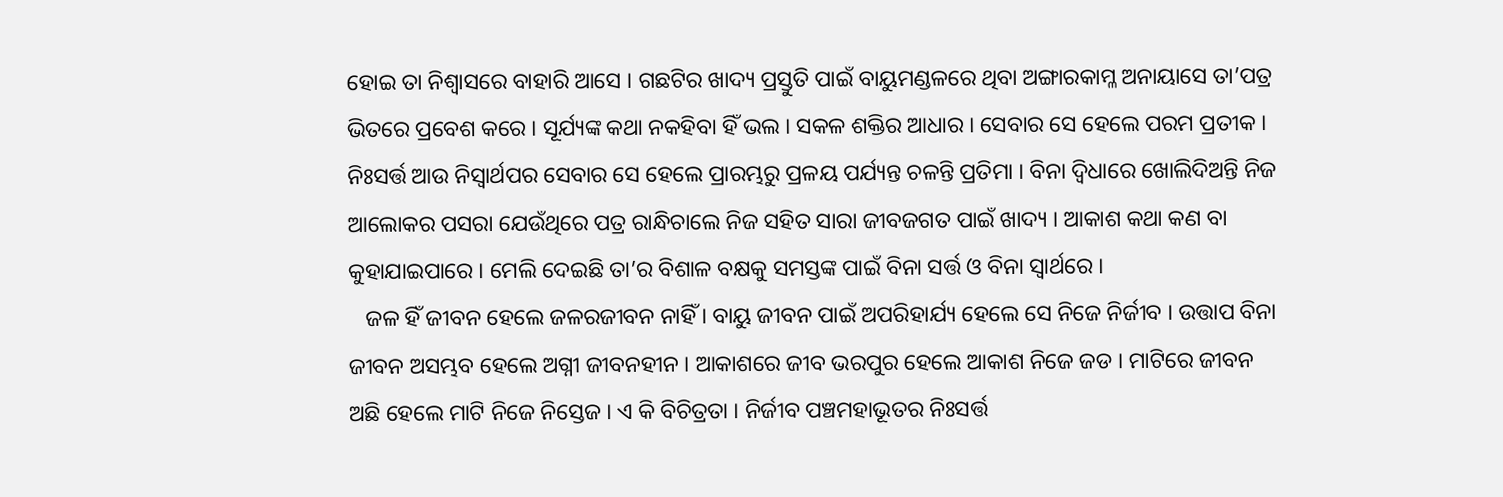ହୋଇ ତା ନିଶ୍ୱାସରେ ବାହାରି ଆସେ । ଗଛଟିର ଖାଦ୍ୟ ପ୍ରସ୍ତୁତି ପାଇଁ ବାୟୁମଣ୍ଡଳରେ ଥିବା ଅଙ୍ଗାରକାମ୍ଳ ଅନାୟାସେ ତା’ପତ୍ର ଭିତରେ ପ୍ରବେଶ କରେ । ସୂର୍ଯ୍ୟଙ୍କ କଥା ନକହିବା ହିଁ ଭଲ । ସକଳ ଶକ୍ତିର ଆଧାର । ସେବାର ସେ ହେଲେ ପରମ ପ୍ରତୀକ । ନିଃସର୍ତ୍ତ ଆଉ ନିସ୍ୱାର୍ଥପର ସେବାର ସେ ହେଲେ ପ୍ରାରମ୍ଭରୁ ପ୍ରଳୟ ପର୍ଯ୍ୟନ୍ତ ଚଳନ୍ତି ପ୍ରତିମା । ବିନା ଦ୍ୱିଧାରେ ଖୋଲିଦିଅନ୍ତି ନିଜ ଆଲୋକର ପସରା ଯେଉଁଥିରେ ପତ୍ର ରାନ୍ଧିଚାଲେ ନିଜ ସହିତ ସାରା ଜୀବଜଗତ ପାଇଁ ଖାଦ୍ୟ । ଆକାଶ କଥା କଣ ବା କୁହାଯାଇପାରେ । ମେଲି ଦେଇଛି ତା’ର ବିଶାଳ ବକ୍ଷକୁ ସମସ୍ତଙ୍କ ପାଇଁ ବିନା ସର୍ତ୍ତ ଓ ବିନା ସ୍ୱାର୍ଥରେ ।
   ଜଳ ହିଁ ଜୀବନ ହେଲେ ଜଳରଜୀବନ ନାହିଁ । ବାୟୁ ଜୀବନ ପାଇଁ ଅପରିହାର୍ଯ୍ୟ ହେଲେ ସେ ନିଜେ ନିର୍ଜୀବ । ଉତ୍ତାପ ବିନା ଜୀବନ ଅସମ୍ଭବ ହେଲେ ଅଗ୍ନୀ ଜୀବନହୀନ । ଆକାଶରେ ଜୀବ ଭରପୁର ହେଲେ ଆକାଶ ନିଜେ ଜଡ । ମାଟିରେ ଜୀବନ ଅଛି ହେଲେ ମାଟି ନିଜେ ନିସ୍ତେଜ । ଏ କି ବିଚିତ୍ରତା । ନିର୍ଜୀବ ପଞ୍ଚମହାଭୂତର ନିଃସର୍ତ୍ତ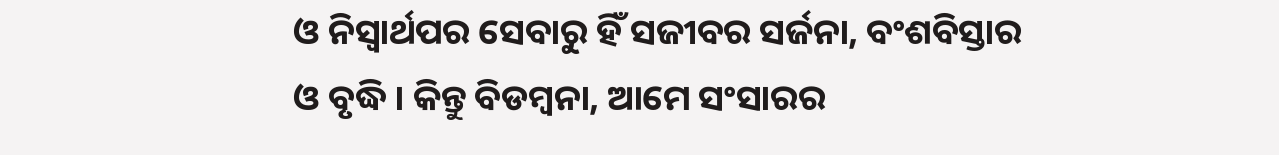ଓ ନିସ୍ୱାର୍ଥପର ସେବାରୁ ହିଁ ସଜୀବର ସର୍ଜନା, ବଂଶବିସ୍ତାର ଓ ବୃଦ୍ଧି । କିନ୍ତୁ ବିଡମ୍ବନା, ଆମେ ସଂସାରର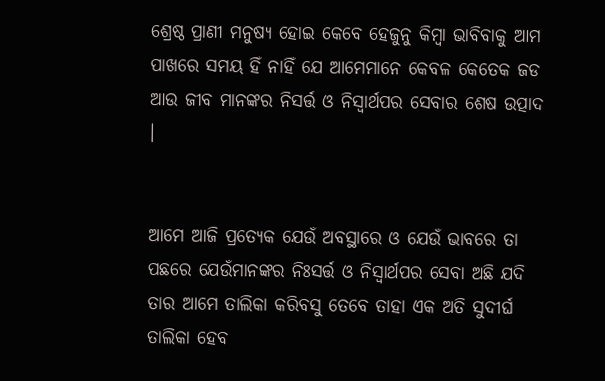ଶ୍ରେଷ୍ଠ ପ୍ରାଣୀ ମନୁଷ୍ୟ ହୋଇ କେବେ ହେଜୁନୁ କିମ୍ବା ଭାବିବାକୁ ଆମ ପାଖରେ ସମୟ ହିଁ ନାହିଁ ଯେ ଆମେମାନେ କେବଳ କେତେକ ଜଡ ଆଉ ଜୀବ ମାନଙ୍କର ନିସର୍ତ୍ତ ଓ ନିସ୍ୱାର୍ଥପର ସେବାର ଶେଷ ଉତ୍ପାଦ ।


ଆମେ ଆଜି ପ୍ରତ୍ୟେକ ଯେଉଁ ଅବସ୍ଥାରେ ଓ ଯେଉଁ ଭାବରେ ତା ପଛରେ ଯେଉଁମାନଙ୍କର ନିଃସର୍ତ୍ତ ଓ ନିସ୍ୱାର୍ଥପର ସେବା ଅଛି ଯଦି ତାର ଆମେ ତାଲିକା କରିବସୁ ତେବେ ତାହା ଏକ ଅତି ସୁଦୀର୍ଘ ତାଲିକା ହେବ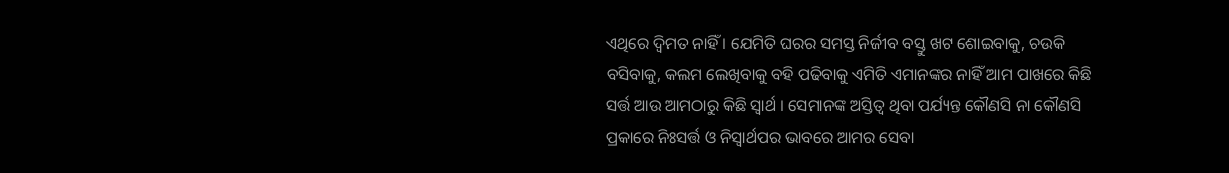ଏଥିରେ ଦ୍ୱିମତ ନାହିଁ । ଯେମିତି ଘରର ସମସ୍ତ ନିର୍ଜୀବ ବସ୍ତୁ ଖଟ ଶୋଇବାକୁ, ଚଉକି ବସିବାକୁ, କଲମ ଲେଖିବାକୁ ବହି ପଢିବାକୁ ଏମିତି ଏମାନଙ୍କର ନାହିଁ ଆମ ପାଖରେ କିଛି ସର୍ତ୍ତ ଆଉ ଆମଠାରୁ କିଛି ସ୍ୱାର୍ଥ । ସେମାନଙ୍କ ଅସ୍ତିତ୍ୱ ଥିବା ପର୍ଯ୍ୟନ୍ତ କୌଣସି ନା କୌଣସି ପ୍ରକାରେ ନିଃସର୍ତ୍ତ ଓ ନିସ୍ୱାର୍ଥପର ଭାବରେ ଆମର ସେବା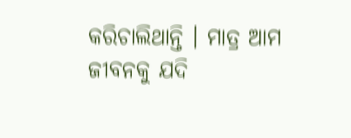କରିଚାଲିଥାନ୍ତି । ମାତ୍ର ଆମ ଜୀବନକୁ ଯଦି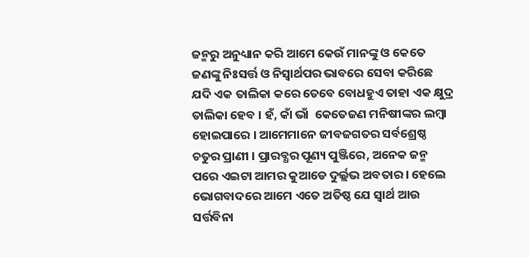ଜନ୍ମରୁ ଅନୁଧ୍ୟାନ କରି ଆମେ କେଉଁ ମାନଙ୍କୁ ଓ କେତେ ଜଣଙ୍କୁ ନିଃସର୍ତ୍ତ ଓ ନିସ୍ୱାର୍ଥପର ଭାବରେ ସେବା କରିଛେ ଯଦି ଏକ ତାଲିକା କରେ ତେବେ ବୋଧହୁଏ ତାହା ଏକ କ୍ଷୁଦ୍ର ତାଲିକା ହେବ । ହଁ, କାଁ ଭାଁ  କେତେଜଣ ମନିଷୀଙ୍କର ଲମ୍ବା ହୋଇପାରେ । ଆମେମାନେ ଜୀବଜଗତର ସର୍ବଶ୍ରେଷ୍ଠ ଚତୁର ପ୍ରାଣୀ । ପ୍ରାରବ୍ଧର ପୂଣ୍ୟ ପୁଞ୍ଜିରେ, ଅନେକ ଜନ୍ମ ପରେ ଏଇଟା ଆମର କୁଆଡେ ଦୁର୍ଲ୍ଲଭ ଅବତାର । ହେଲେ ଭୋଗବାଦରେ ଆମେ ଏତେ ଅତିଷ୍ଠ ଯେ ସ୍ୱାର୍ଥ ଆଉ ସର୍ତ୍ତବିନା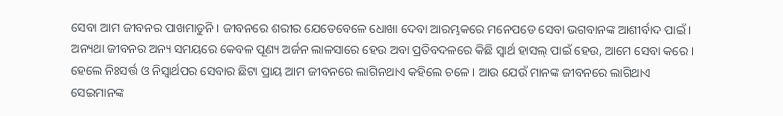ସେବା ଆମ ଜୀବନର ପାଖମାଡୁନି । ଜୀବନରେ ଶରୀର ଯେତେବେଳେ ଧୋଖା ଦେବା ଆରମ୍ଭକରେ ମନେପଡେ ସେବା ଭଗବାନଙ୍କ ଆଶୀର୍ବାଦ ପାଇଁ । ଅନ୍ୟଥା ଜୀବନର ଅନ୍ୟ ସମୟରେ କେବଳ ପୂଣ୍ୟ ଅର୍ଜନ ଲାଳସାରେ ହେଉ ଅବା ପ୍ରତିବଦଳରେ କିଛି ସ୍ୱାର୍ଥ ହାସଲ୍ ପାଇଁ ହେଉ, ଆମେ ସେବା କରେ । ହେଲେ ନିଃସର୍ତ୍ତ ଓ ନିସ୍ୱାର୍ଥପର ସେବାର ଛିଟା ପ୍ରାୟ ଆମ ଜୀବନରେ ଲାଗିନଥାଏ କହିଲେ ଚଳେ । ଆଉ ଯେଉଁ ମାନଙ୍କ ଜୀବନରେ ଲାଗିଥାଏ ସେଇମାନଙ୍କ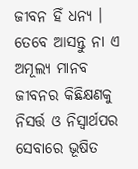ଜୀବନ ହିଁ ଧନ୍ୟ ।
ତେବେ ଆସନ୍ତୁ ନା ଏ ଅମୂଲ୍ୟ ମାନବ ଜୀବନର କିଛିକ୍ଷଣକୁ ନିସର୍ତ୍ତ ଓ ନିସ୍ୱାର୍ଥପର ସେବାରେ ଭୂଷିତ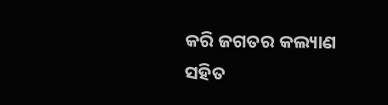କରି ଜଗତର କଲ୍ୟାଣ ସହିତ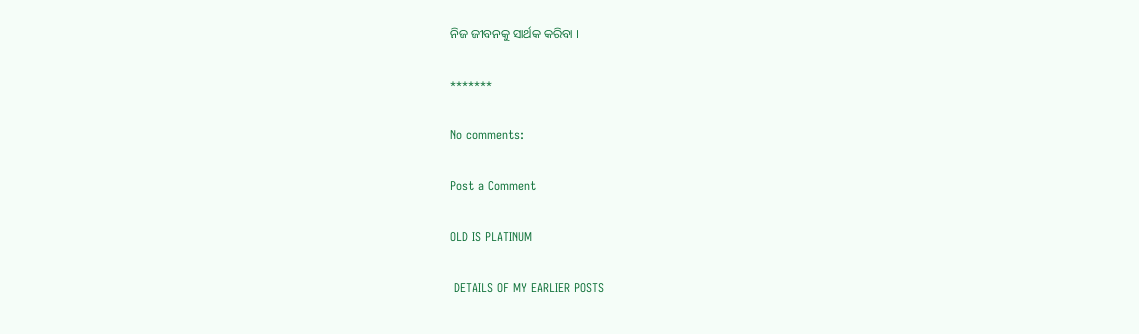ନିଜ ଜୀବନକୁ ସାର୍ଥକ କରିବା ।

*******

No comments:

Post a Comment

OLD IS PLATINUM

 DETAILS OF MY EARLIER POSTS